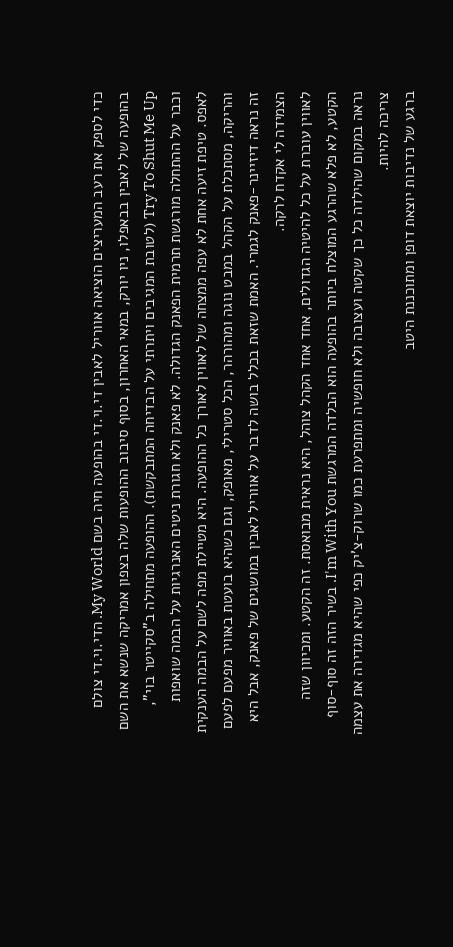כדי לספק את רעב המעריצים הוציאה אווריל לאבין די.וי.די בהופעה חיה בשם My World. הדי.וי.די צולם בהופעה של לאבין בבאפלו, ניו יורק, במאי האחרון, בסוף סיבוב ההופעות שלה בצפון אמריקה שנשא את השם Try To Shut Me Up (לטובת המגיבים ויתרתי על הבדיחה המתבקשת). ההופעה מתחילה ב"סקייטר בוי", וכבר על ההתחלה מורגשת תרמית הפאנק הגדולה. לא פאנק ולא חגורת ניטים האנרגיות על הבמה שואפות לאפס. טיפת זיעה אחת לא עפה ממצחה של לאווין לאורך כל ההופעה. היא מטיילת מפה לשם על הבמה הענקית והריקה, מסתכלת על הקהל במבט נוגה ומהורהר, הכל סטרילי, מאופק, וגם כשהיא בועטת באוויר מפעם לפעם זה נראה דיזיינר-פאנק לגמרי. האמת שזאת בכלל בושה לדבר על אווריל לאבין במושגים של פאנק, אבל היא הצמידה לי אקדח לרקה.
לאווין עוברת על כל להיטיה הגדולים, אחד אחד הקהל צוהל, היא נראית מבואסת. זה הקטע. ומכיוון שזה הקטע, לא פלא שהרגע המוצלח ביותר בהופעה הוא הבלדה המרגשת I'm With You. בשיר הזה זה סוף-סוף נראה במקום שהילדה כל כך שקטה ועצובה ולא חופשיה ומתפרעת כמו שרוק-צ'יק כפי שהיא מגדירה את עצמה צריכה להיות.
ברגע של נדיבות יוצאת דופן ומתוכננת היטב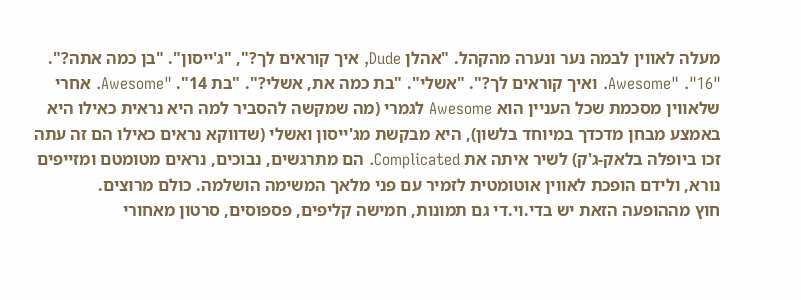מעלה לאווין לבמה נער ונערה מהקהל. "אהלן Dude, איך קוראים לך?", "ג'ייסון". "בן כמה אתה?". "16". "Awesome. ואיך קוראים לך?". "אשלי". "בת כמה את, אשלי?". "בת 14". "Awesome. אחרי שלאווין מסכמת שכל העניין הוא Awesome לגמרי (מה שמקשה להסביר למה היא נראית כאילו היא באמצע מבחן מדכדך במיוחד בלשון), היא מבקשת מג'ייסון ואשלי (שדווקא נראים כאילו הם זה עתה זכו ביופלה בלאק-ג'ק) לשיר איתה את Complicated. הם מתרגשים, נבוכים, נראים מטומטם ומזייפים נורא, ולידם הופכת לאווין אוטומטית לזמיר עם פני מלאך המשימה הושלמה. כולם מרוצים.
חוץ מההופעה הזאת יש בדי.וי.די גם תמונות, חמישה קליפים, פספוסים, סרטון מאחורי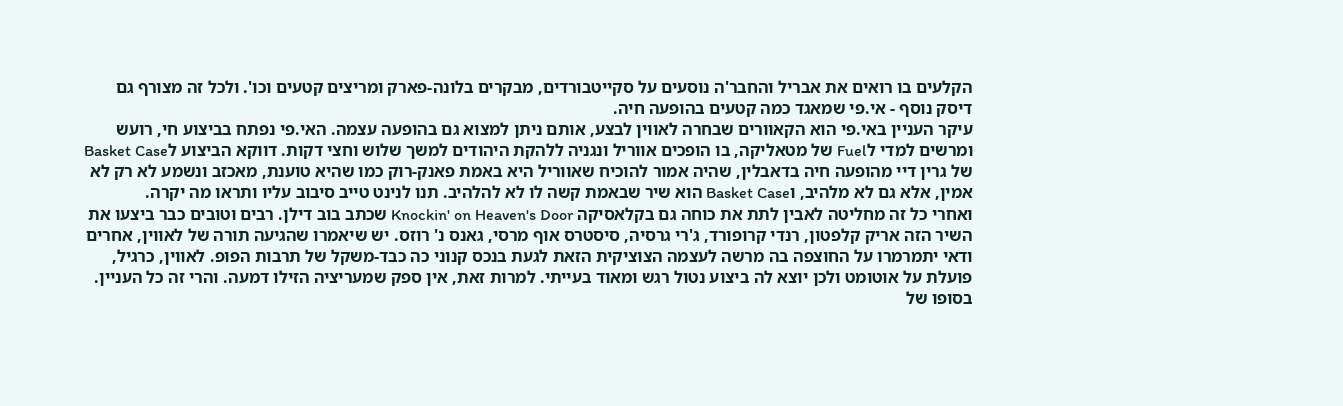הקלעים בו רואים את אבריל והחבר'ה נוסעים על סקייטבורדים, מבקרים בלונה-פארק ומריצים קטעים וכו'. ולכל זה מצורף גם דיסק נוסף - אי.פי שמאגד כמה קטעים בהופעה חיה.
עיקר העניין באי.פי הוא הקאוורים שבחרה לאווין לבצע, אותם ניתן למצוא גם בהופעה עצמה. האי.פי נפתח בביצוע חי, רועש ומרשים למדי לFuel של מטאליקה, בו הופכים אווריל ונגניה ללהקת היהודים למשך שלוש וחצי דקות. דווקא הביצוע לBasket Case של גרין דיי מהופעה חיה בדאבלין, שהיה אמור להוכיח שאווריל היא באמת פאנק-רוק כמו שהיא טוענת, מאכזב ונשמע לא רק לא אמין, אלא גם לא מלהיב, וBasket Case הוא שיר שבאמת קשה לו לא להלהיב. תנו לנינט טייב סיבוב עליו ותראו מה יקרה.
ואחרי כל זה מחליטה לאבין לתת את כוחה גם בקלאסיקה Knockin' on Heaven's Door שכתב בוב דילן. רבים וטובים כבר ביצעו את השיר הזה אריק קלפטון, רנדי קרופורד, ג'רי גרסיה, סיסטרס אוף מרסי, גאנס נ' רוזס. יש שיאמרו שהגיעה תורה של לאווין, אחרים ודאי יתמרמרו על החוצפה בה מרשה לעצמה הצוציקית הזאת לגעת בנכס קנוני כה כבד-משקל של תרבות הפופ. לאווין, כרגיל, פועלת על אוטומט ולכן יוצא לה ביצוע נטול רגש ומאוד בעייתי. למרות זאת, אין ספק שמעריציה הזילו דמעה. והרי זה כל העניין. בסופו של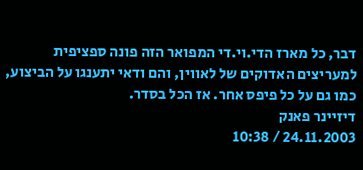דבר, כל מארז הדי.וי.די המפואר הזה פונה ספציפית למעריצים האדוקים של לאווין, והם ודאי יתענגו על הביצוע, כמו גם על כל פיפס אחר. אז הכל בסדר.
דיזיינר פאנק
24.11.2003 / 10:38